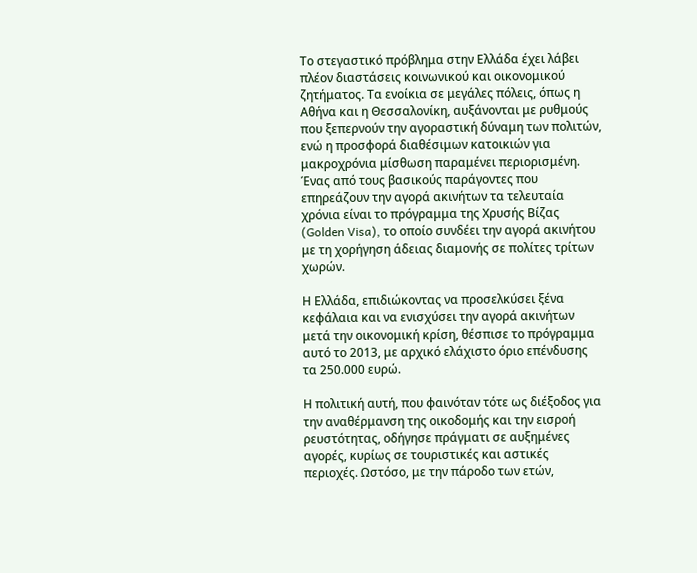Το στεγαστικό πρόβλημα στην Ελλάδα έχει λάβει πλέον διαστάσεις κοινωνικού και οικονομικού ζητήματος. Τα ενοίκια σε μεγάλες πόλεις, όπως η Αθήνα και η Θεσσαλονίκη, αυξάνονται με ρυθμούς που ξεπερνούν την αγοραστική δύναμη των πολιτών, ενώ η προσφορά διαθέσιμων κατοικιών για μακροχρόνια μίσθωση παραμένει περιορισμένη. Ένας από τους βασικούς παράγοντες που επηρεάζουν την αγορά ακινήτων τα τελευταία χρόνια είναι το πρόγραμμα της Χρυσής Βίζας (Golden Visa), το οποίο συνδέει την αγορά ακινήτου με τη χορήγηση άδειας διαμονής σε πολίτες τρίτων χωρών.

Η Ελλάδα, επιδιώκοντας να προσελκύσει ξένα κεφάλαια και να ενισχύσει την αγορά ακινήτων μετά την οικονομική κρίση, θέσπισε το πρόγραμμα αυτό το 2013, με αρχικό ελάχιστο όριο επένδυσης τα 250.000 ευρώ.

Η πολιτική αυτή, που φαινόταν τότε ως διέξοδος για την αναθέρμανση της οικοδομής και την εισροή ρευστότητας, οδήγησε πράγματι σε αυξημένες αγορές, κυρίως σε τουριστικές και αστικές περιοχές. Ωστόσο, με την πάροδο των ετών,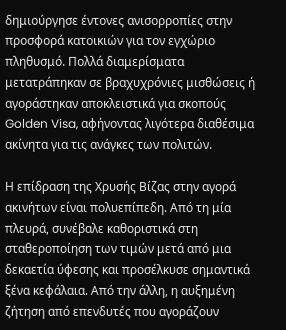δημιούργησε έντονες ανισορροπίες στην προσφορά κατοικιών για τον εγχώριο πληθυσμό. Πολλά διαμερίσματα μετατράπηκαν σε βραχυχρόνιες μισθώσεις ή αγοράστηκαν αποκλειστικά για σκοπούς Golden Visa, αφήνοντας λιγότερα διαθέσιμα ακίνητα για τις ανάγκες των πολιτών.

Η επίδραση της Χρυσής Βίζας στην αγορά ακινήτων είναι πολυεπίπεδη. Από τη μία πλευρά, συνέβαλε καθοριστικά στη σταθεροποίηση των τιμών μετά από μια δεκαετία ύφεσης και προσέλκυσε σημαντικά ξένα κεφάλαια. Από την άλλη, η αυξημένη ζήτηση από επενδυτές που αγοράζουν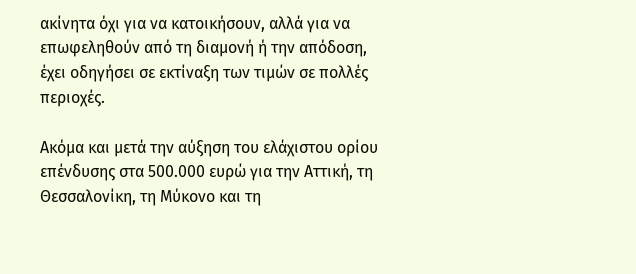ακίνητα όχι για να κατοικήσουν, αλλά για να επωφεληθούν από τη διαμονή ή την απόδοση, έχει οδηγήσει σε εκτίναξη των τιμών σε πολλές περιοχές.

Ακόμα και μετά την αύξηση του ελάχιστου ορίου επένδυσης στα 500.000 ευρώ για την Αττική, τη Θεσσαλονίκη, τη Μύκονο και τη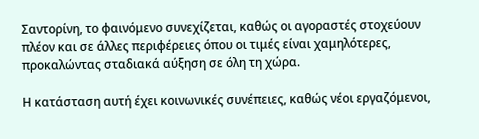Σαντορίνη, το φαινόμενο συνεχίζεται, καθώς οι αγοραστές στοχεύουν πλέον και σε άλλες περιφέρειες όπου οι τιμές είναι χαμηλότερες, προκαλώντας σταδιακά αύξηση σε όλη τη χώρα.

Η κατάσταση αυτή έχει κοινωνικές συνέπειες, καθώς νέοι εργαζόμενοι,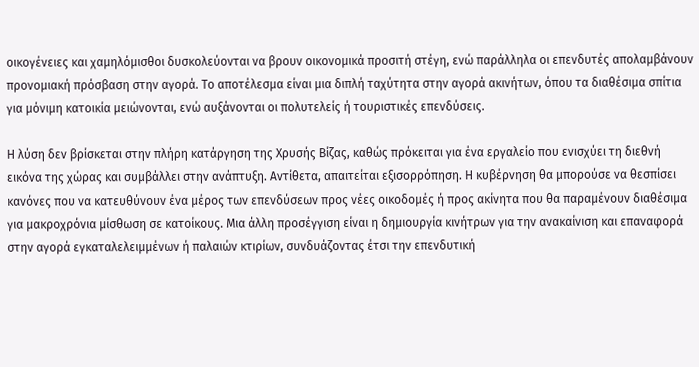οικογένειες και χαμηλόμισθοι δυσκολεύονται να βρουν οικονομικά προσιτή στέγη, ενώ παράλληλα οι επενδυτές απολαμβάνουν προνομιακή πρόσβαση στην αγορά. Το αποτέλεσμα είναι μια διπλή ταχύτητα στην αγορά ακινήτων, όπου τα διαθέσιμα σπίτια για μόνιμη κατοικία μειώνονται, ενώ αυξάνονται οι πολυτελείς ή τουριστικές επενδύσεις.

Η λύση δεν βρίσκεται στην πλήρη κατάργηση της Χρυσής Βίζας, καθώς πρόκειται για ένα εργαλείο που ενισχύει τη διεθνή εικόνα της χώρας και συμβάλλει στην ανάπτυξη. Αντίθετα, απαιτείται εξισορρόπηση. Η κυβέρνηση θα μπορούσε να θεσπίσει κανόνες που να κατευθύνουν ένα μέρος των επενδύσεων προς νέες οικοδομές ή προς ακίνητα που θα παραμένουν διαθέσιμα για μακροχρόνια μίσθωση σε κατοίκους. Μια άλλη προσέγγιση είναι η δημιουργία κινήτρων για την ανακαίνιση και επαναφορά στην αγορά εγκαταλελειμμένων ή παλαιών κτιρίων, συνδυάζοντας έτσι την επενδυτική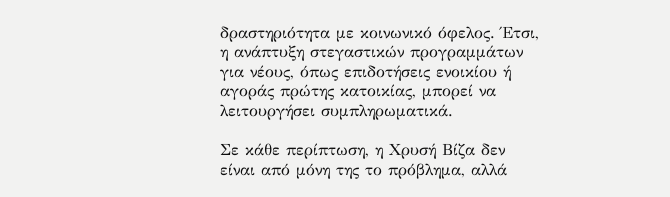δραστηριότητα με κοινωνικό όφελος. Έτσι, η ανάπτυξη στεγαστικών προγραμμάτων για νέους, όπως επιδοτήσεις ενοικίου ή αγοράς πρώτης κατοικίας, μπορεί να λειτουργήσει συμπληρωματικά.

Σε κάθε περίπτωση, η Χρυσή Βίζα δεν είναι από μόνη της το πρόβλημα, αλλά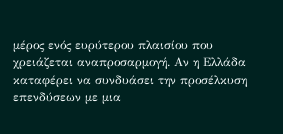μέρος ενός ευρύτερου πλαισίου που χρειάζεται αναπροσαρμογή. Αν η Ελλάδα καταφέρει να συνδυάσει την προσέλκυση επενδύσεων με μια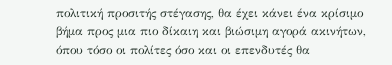πολιτική προσιτής στέγασης, θα έχει κάνει ένα κρίσιμο βήμα προς μια πιο δίκαιη και βιώσιμη αγορά ακινήτων, όπου τόσο οι πολίτες όσο και οι επενδυτές θα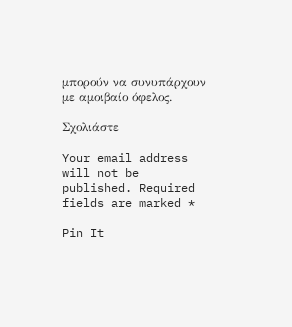μπορούν να συνυπάρχουν με αμοιβαίο όφελος.

Σχολιάστε

Your email address will not be published. Required fields are marked *

Pin It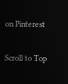on Pinterest

Scroll to Top